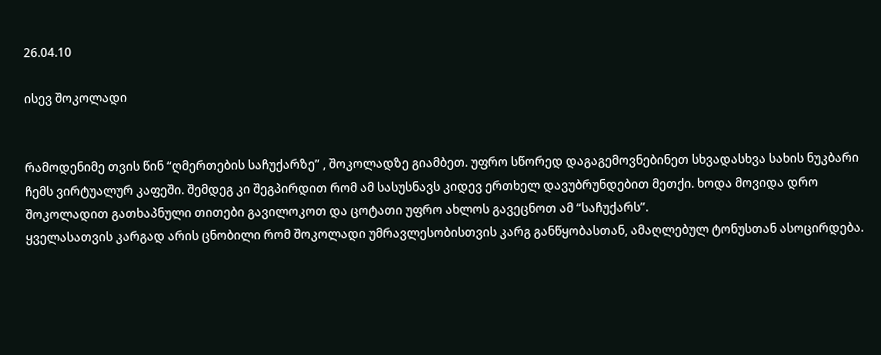26.04.10

ისევ შოკოლადი


რამოდენიმე თვის წინ “ღმერთების საჩუქარზე” , შოკოლადზე გიამბეთ. უფრო სწორედ დაგაგემოვნებინეთ სხვადასხვა სახის ნუკბარი ჩემს ვირტუალურ კაფეში. შემდეგ კი შეგპირდით რომ ამ სასუსნავს კიდევ ერთხელ დავუბრუნდებით მეთქი. ხოდა მოვიდა დრო შოკოლადით გათხაპნული თითები გავილოკოთ და ცოტათი უფრო ახლოს გავეცნოთ ამ “საჩუქარს”.
ყველასათვის კარგად არის ცნობილი რომ შოკოლადი უმრავლესობისთვის კარგ განწყობასთან, ამაღლებულ ტონუსთან ასოცირდება.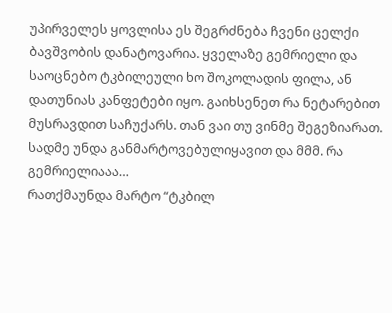უპირველეს ყოვლისა ეს შეგრძნება ჩვენი ცელქი ბავშვობის დანატოვარია. ყველაზე გემრიელი და საოცნებო ტკბილეული ხო შოკოლადის ფილა, ან დათუნიას კანფეტები იყო. გაიხსენეთ რა ნეტარებით მუსრავდით საჩუქარს. თან ვაი თუ ვინმე შეგეზიარათ. სადმე უნდა განმარტოვებულიყავით და მმმ. რა გემრიელიააა…
რათქმაუნდა მარტო “ტკბილ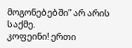მოგონებებში” არ არის საქმე.
კოფეინი! ერთი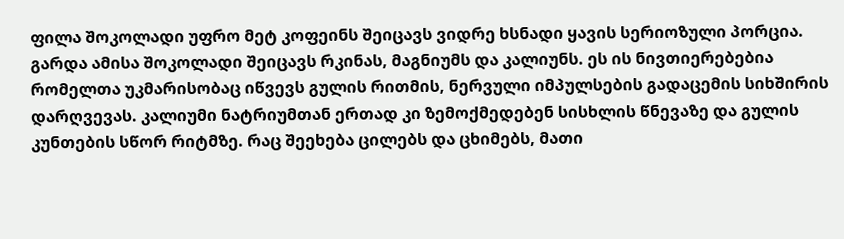ფილა შოკოლადი უფრო მეტ კოფეინს შეიცავს ვიდრე ხსნადი ყავის სერიოზული პორცია. გარდა ამისა შოკოლადი შეიცავს რკინას, მაგნიუმს და კალიუნს. ეს ის ნივთიერებებია რომელთა უკმარისობაც იწვევს გულის რითმის, ნერვული იმპულსების გადაცემის სიხშირის დარღვევას. კალიუმი ნატრიუმთან ერთად კი ზემოქმედებენ სისხლის წნევაზე და გულის კუნთების სწორ რიტმზე. რაც შეეხება ცილებს და ცხიმებს, მათი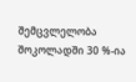შემცვლელობა შოკოლადში 30 %-ია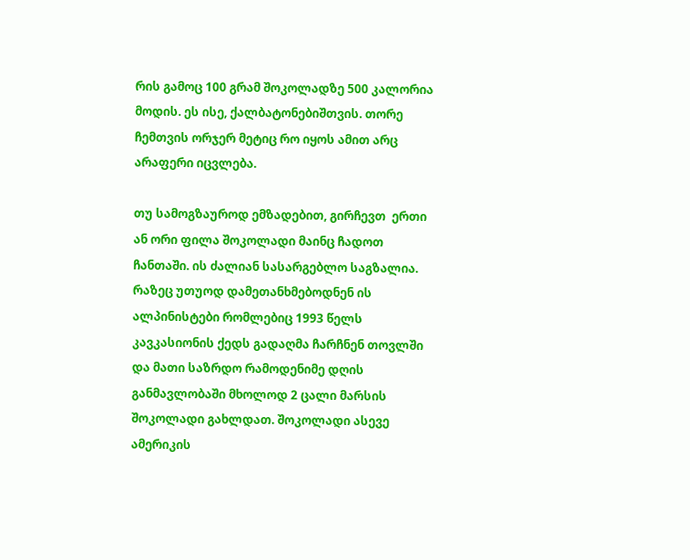რის გამოც 100 გრამ შოკოლადზე 500 კალორია მოდის. ეს ისე, ქალბატონებიშთვის. თორე ჩემთვის ორჯერ მეტიც რო იყოს ამით არც არაფერი იცვლება.

თუ სამოგზაუროდ ემზადებით, გირჩევთ  ერთი ან ორი ფილა შოკოლადი მაინც ჩადოთ ჩანთაში. ის ძალიან სასარგებლო საგზალია. რაზეც უთუოდ დამეთანხმებოდნენ ის ალპინისტები რომლებიც 1993 წელს კავკასიონის ქედს გადაღმა ჩარჩნენ თოვლში და მათი საზრდო რამოდენიმე დღის განმავლობაში მხოლოდ 2 ცალი მარსის შოკოლადი გახლდათ. შოკოლადი ასევე ამერიკის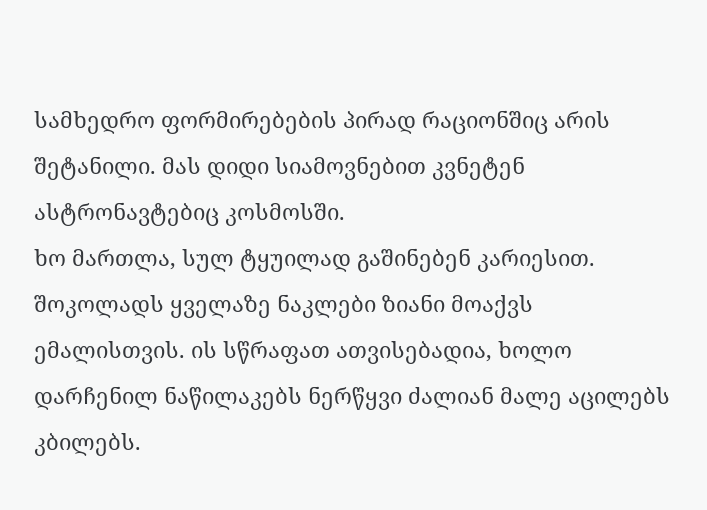სამხედრო ფორმირებების პირად რაციონშიც არის შეტანილი. მას დიდი სიამოვნებით კვნეტენ ასტრონავტებიც კოსმოსში.
ხო მართლა, სულ ტყუილად გაშინებენ კარიესით. შოკოლადს ყველაზე ნაკლები ზიანი მოაქვს  ემალისთვის. ის სწრაფათ ათვისებადია, ხოლო დარჩენილ ნაწილაკებს ნერწყვი ძალიან მალე აცილებს კბილებს.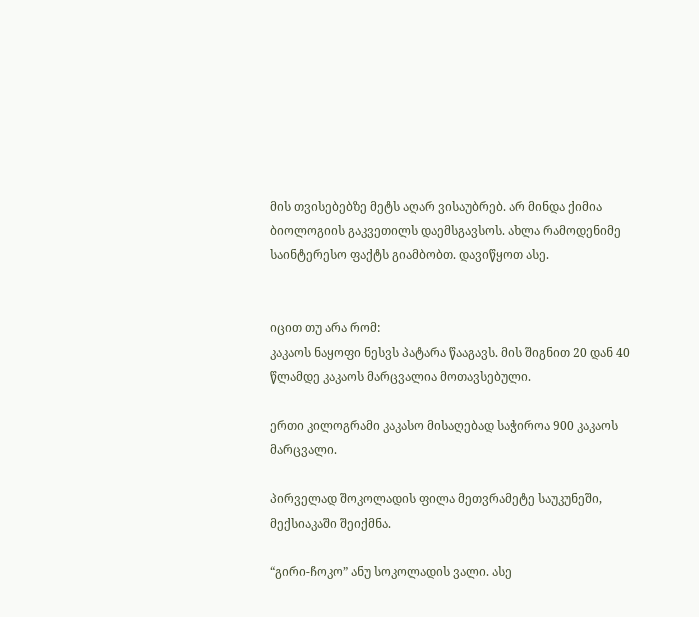მის თვისებებზე მეტს აღარ ვისაუბრებ. არ მინდა ქიმია ბიოლოგიის გაკვეთილს დაემსგავსოს. ახლა რამოდენიმე საინტერესო ფაქტს გიამბობთ. დავიწყოთ ასე.


იცით თუ არა რომ:
კაკაოს ნაყოფი ნესვს პატარა წააგავს. მის შიგნით 20 დან 40 წლამდე კაკაოს მარცვალია მოთავსებული.

ერთი კილოგრამი კაკასო მისაღებად საჭიროა 900 კაკაოს მარცვალი.

პირველად შოკოლადის ფილა მეთვრამეტე საუკუნეში, მექსიაკაში შეიქმნა.

“გირი-ჩოკო” ანუ სოკოლადის ვალი. ასე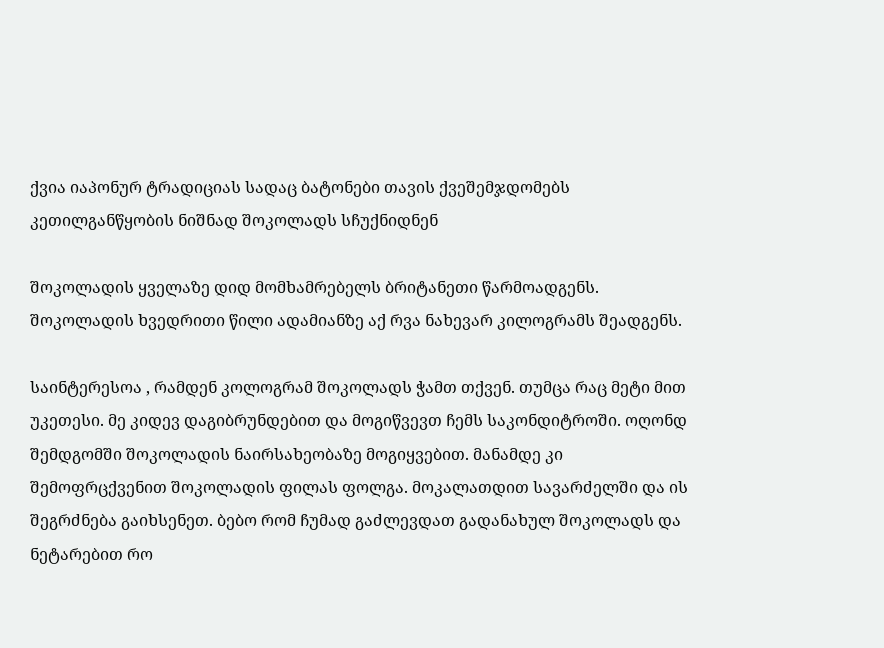ქვია იაპონურ ტრადიციას სადაც ბატონები თავის ქვეშემჯდომებს კეთილგანწყობის ნიშნად შოკოლადს სჩუქნიდნენ

შოკოლადის ყველაზე დიდ მომხამრებელს ბრიტანეთი წარმოადგენს. შოკოლადის ხვედრითი წილი ადამიანზე აქ რვა ნახევარ კილოგრამს შეადგენს.

საინტერესოა , რამდენ კოლოგრამ შოკოლადს ჭამთ თქვენ. თუმცა რაც მეტი მით უკეთესი. მე კიდევ დაგიბრუნდებით და მოგიწვევთ ჩემს საკონდიტროში. ოღონდ შემდგომში შოკოლადის ნაირსახეობაზე მოგიყვებით. მანამდე კი შემოფრცქვენით შოკოლადის ფილას ფოლგა. მოკალათდით სავარძელში და ის შეგრძნება გაიხსენეთ. ბებო რომ ჩუმად გაძლევდათ გადანახულ შოკოლადს და ნეტარებით რო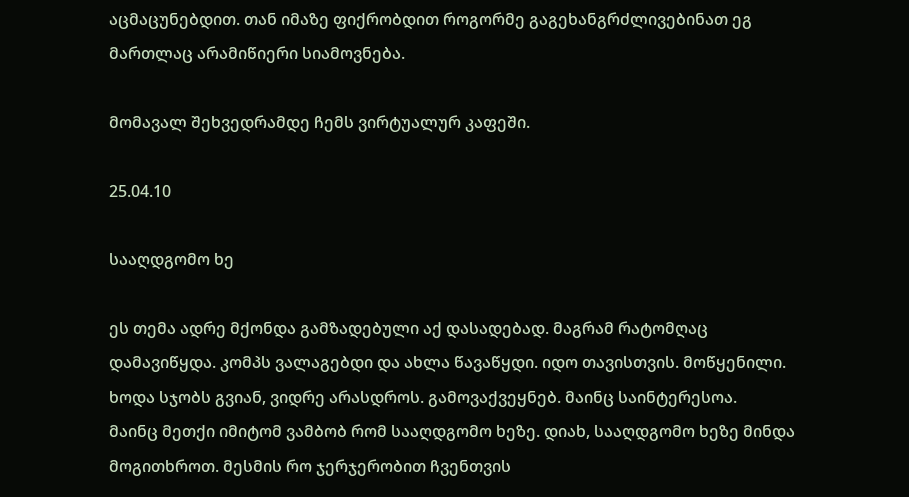აცმაცუნებდით. თან იმაზე ფიქრობდით როგორმე გაგეხანგრძლივებინათ ეგ მართლაც არამიწიერი სიამოვნება.

მომავალ შეხვედრამდე ჩემს ვირტუალურ კაფეში.

25.04.10

სააღდგომო ხე

ეს თემა ადრე მქონდა გამზადებული აქ დასადებად. მაგრამ რატომღაც დამავიწყდა. კომპს ვალაგებდი და ახლა წავაწყდი. იდო თავისთვის. მოწყენილი. ხოდა სჯობს გვიან, ვიდრე არასდროს. გამოვაქვეყნებ. მაინც საინტერესოა.
მაინც მეთქი იმიტომ ვამბობ რომ სააღდგომო ხეზე. დიახ, სააღდგომო ხეზე მინდა მოგითხროთ. მესმის რო ჯერჯერობით ჩვენთვის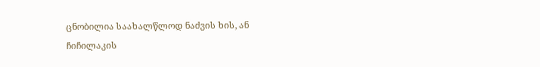ცნობილია საახალწლოდ ნაძვის ხის, ან ჩიჩილაკის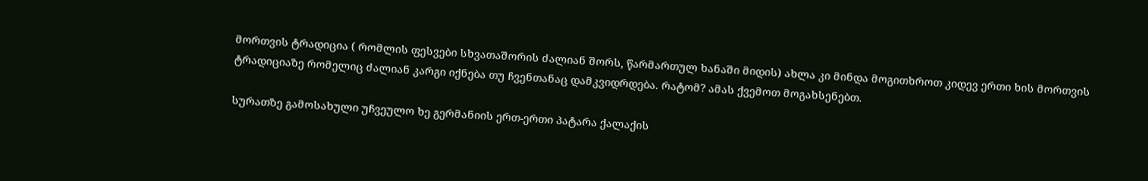მორთვის ტრადიცია ( რომლის ფესვები სხვათაშორის ძალიან შორს, წარმართულ ხანაში მიდის) ახლა კი მინდა მოგითხროთ კიდევ ერთი ხის მორთვის ტრადიციაზე რომელიც ძალიან კარგი იქნება თუ ჩვენთანაც დამკვიდრდება. რატომ? ამას ქვემოთ მოგახსენებთ.

სურათზე გამოსახული უჩვეულო ხე გერმანიის ერთ-ერთი პატარა ქალაქის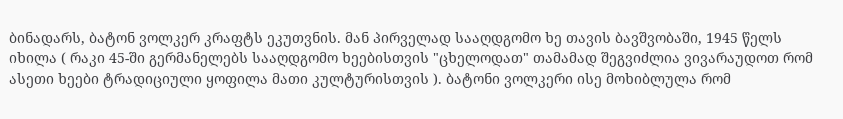ბინადარს, ბატონ ვოლკერ კრაფტს ეკუთვნის. მან პირველად სააღდგომო ხე თავის ბავშვობაში, 1945 წელს იხილა ( რაკი 45-ში გერმანელებს სააღდგომო ხეებისთვის "ცხელოდათ" თამამად შეგვიძლია ვივარაუდოთ რომ ასეთი ხეები ტრადიციული ყოფილა მათი კულტურისთვის ). ბატონი ვოლკერი ისე მოხიბლულა რომ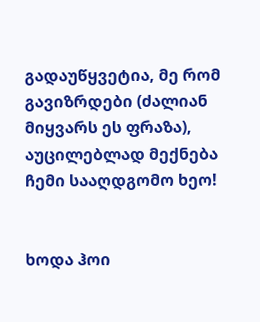გადაუწყვეტია, მე რომ გავიზრდები (ძალიან მიყვარს ეს ფრაზა), აუცილებლად მექნება ჩემი სააღდგომო ხეო!


ხოდა ჰოი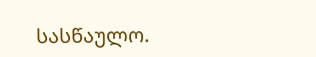სასწაულო.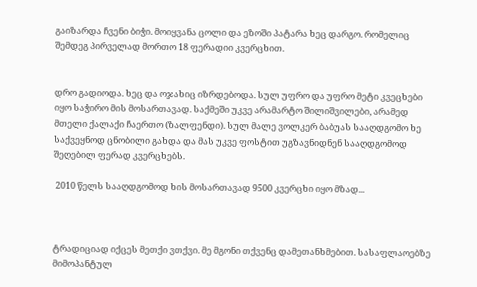გაიზარდა ჩვენი ბიჭი. მოიყვანა ცოლი და ეზოში პატარა ხეც დარგო. რომელიც შემდეგ პირველად მორთო 18 ფერადიი კვერცხით.


დრო გადიოდა. ხეც და ოჯახიც იზრდებოდა. სულ უფრო და უფრო მეტი კვეცხები იყო საჭირო მის მოსართავად. საქმეში უკვე არამარტო შილიშვილები, არამედ მთელი ქალაქი ჩაერთო (ზალფენდი). სულ მალე ვოლკერ ბაბუას სააღდგომო ხე საქვეყნოდ ცნობილი გახდა და მას უკვე ფოსტით უგზავნიდნენ სააღდგომოდ შეღებილ ფერად კვერცხებს.

 2010 წელს სააღდგომოდ ხის მოსართავად 9500 კვერცხი იყო მზად...



ტრადიციად იქცეს მეთქი ვთქვი. მე მგონი თქვენც დამეთანხმებით. სასაფლაოებზე მიმოპანტულ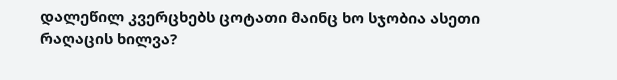დალეწილ კვერცხებს ცოტათი მაინც ხო სჯობია ასეთი რაღაცის ხილვა?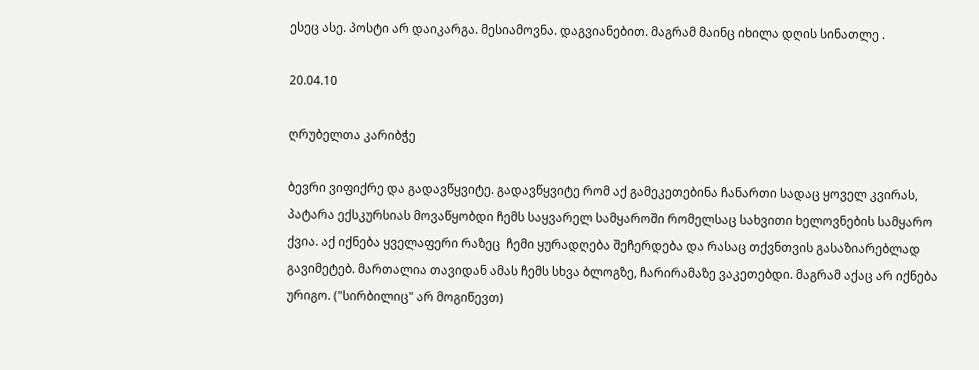ესეც ასე. პოსტი არ დაიკარგა. მესიამოვნა. დაგვიანებით. მაგრამ მაინც იხილა დღის სინათლე .

20.04.10

ღრუბელთა კარიბჭე

ბევრი ვიფიქრე და გადავწყვიტე. გადავწყვიტე რომ აქ გამეკეთებინა ჩანართი სადაც ყოველ კვირას, პატარა ექსკურსიას მოვაწყობდი ჩემს საყვარელ სამყაროში რომელსაც სახვითი ხელოვნების სამყარო ქვია. აქ იქნება ყველაფერი რაზეც  ჩემი ყურადღება შეჩერდება და რასაც თქვნთვის გასაზიარებლად გავიმეტებ. მართალია თავიდან ამას ჩემს სხვა ბლოგზე, ჩარირამაზე ვაკეთებდი. მაგრამ აქაც არ იქნება ურიგო. ("სირბილიც" არ მოგიწევთ)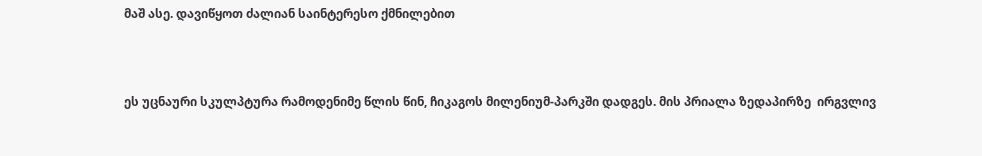მაშ ასე. დავიწყოთ ძალიან საინტერესო ქმნილებით



ეს უცნაური სკულპტურა რამოდენიმე წლის წინ, ჩიკაგოს მილენიუმ-პარკში დადგეს. მის პრიალა ზედაპირზე  ირგვლივ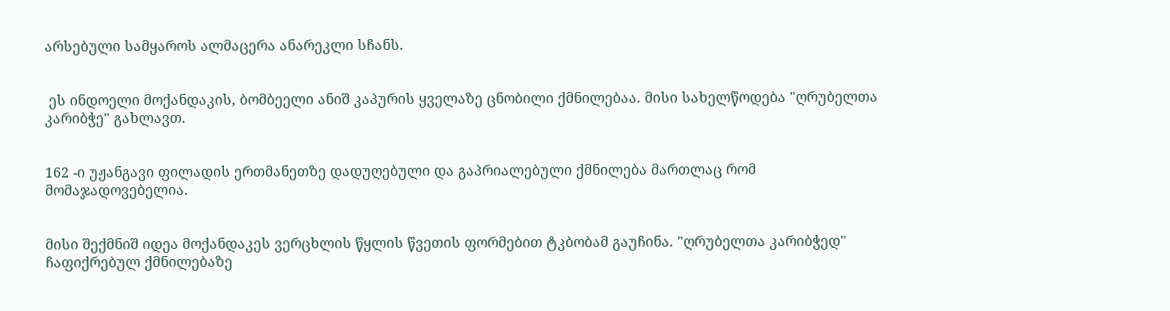არსებული სამყაროს ალმაცერა ანარეკლი სჩანს.


 ეს ინდოელი მოქანდაკის, ბომბეელი ანიშ კაპურის ყველაზე ცნობილი ქმნილებაა. მისი სახელწოდება "ღრუბელთა კარიბჭე" გახლავთ.


162 -ი უჟანგავი ფილადის ერთმანეთზე დადუღებული და გაპრიალებული ქმნილება მართლაც რომ მომაჯადოვებელია.


მისი შექმნიშ იდეა მოქანდაკეს ვერცხლის წყლის წვეთის ფორმებით ტკბობამ გაუჩინა. "ღრუბელთა კარიბჭედ" ჩაფიქრებულ ქმნილებაზე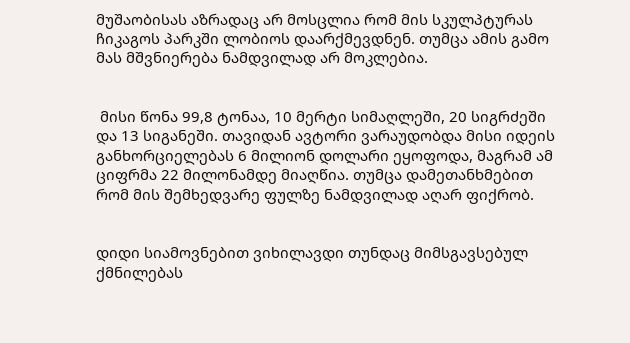მუშაობისას აზრადაც არ მოსცლია რომ მის სკულპტურას ჩიკაგოს პარკში ლობიოს დაარქმევდნენ. თუმცა ამის გამო მას მშვნიერება ნამდვილად არ მოკლებია.


 მისი წონა 99,8 ტონაა, 10 მერტი სიმაღლეში, 20 სიგრძეში და 13 სიგანეში. თავიდან ავტორი ვარაუდობდა მისი იდეის განხორციელებას 6 მილიონ დოლარი ეყოფოდა, მაგრამ ამ ციფრმა 22 მილონამდე მიაღწია. თუმცა დამეთანხმებით რომ მის შემხედვარე ფულზე ნამდვილად აღარ ფიქრობ.


დიდი სიამოვნებით ვიხილავდი თუნდაც მიმსგავსებულ ქმნილებას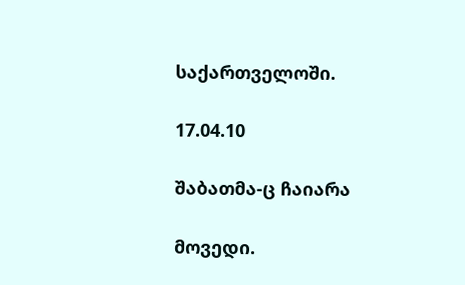საქართველოში.

17.04.10

შაბათმა-ც ჩაიარა

მოვედი.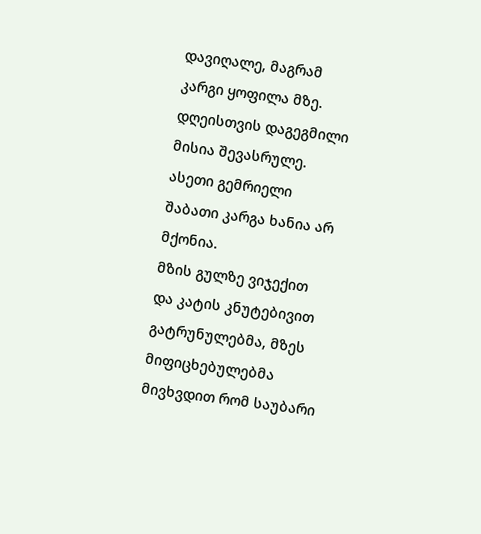დავიღალე, მაგრამ კარგი ყოფილა მზე.
დღეისთვის დაგეგმილი მისია შევასრულე. ასეთი გემრიელი შაბათი კარგა ხანია არ მქონია.
მზის გულზე ვიჯექით და კატის კნუტებივით გატრუნულებმა, მზეს მიფიცხებულებმა მივხვდით რომ საუბარი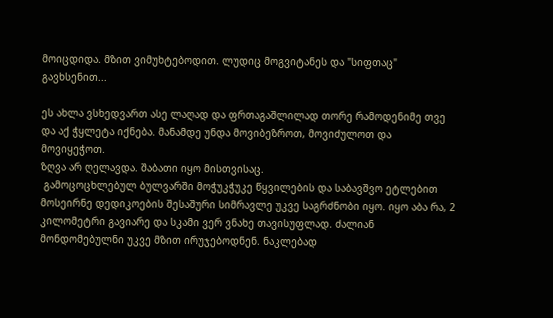მოიცდიდა. მზით ვიმუხტებოდით. ლუდიც მოგვიტანეს და "სიფთაც" გავხსენით...

ეს ახლა ვსხედვართ ასე ლაღად და ფრთაგაშლილად თორე რამოდენიმე თვე და აქ ჭყლეტა იქნება. მანამდე უნდა მოვიბეზროთ, მოვიძულოთ და მოვიყეჭოთ.
ზღვა არ ღელავდა. შაბათი იყო მისთვისაც.
 გამოცოცხლებულ ბულვარში მოჭუკჭუკე წყვილების და საბავშვო ეტლებით მოსეირნე დედიკოების შესაშური სიმრავლე უკვე საგრძნობი იყო. იყო აბა რა, 2 კილომეტრი გავიარე და სკამი ვერ ვნახე თავისუფლად. ძალიან მონდომებულნი უკვე მზით ირუჯებოდნენ. ნაკლებად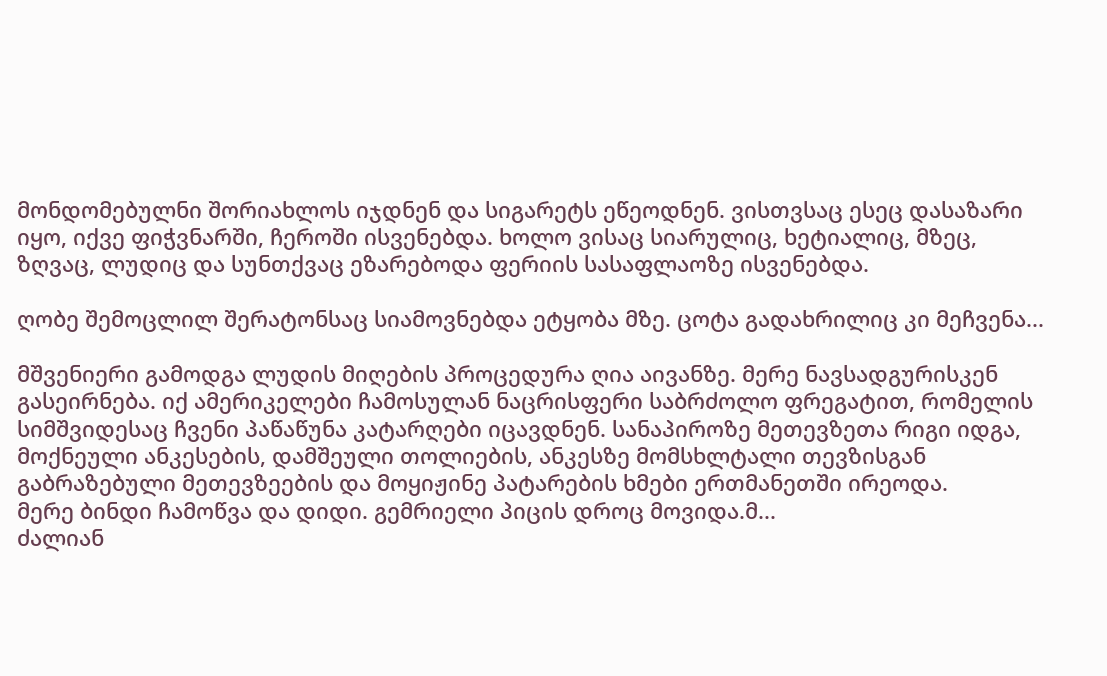მონდომებულნი შორიახლოს იჯდნენ და სიგარეტს ეწეოდნენ. ვისთვსაც ესეც დასაზარი იყო, იქვე ფიჭვნარში, ჩეროში ისვენებდა. ხოლო ვისაც სიარულიც, ხეტიალიც, მზეც, ზღვაც, ლუდიც და სუნთქვაც ეზარებოდა ფერიის სასაფლაოზე ისვენებდა.

ღობე შემოცლილ შერატონსაც სიამოვნებდა ეტყობა მზე. ცოტა გადახრილიც კი მეჩვენა...

მშვენიერი გამოდგა ლუდის მიღების პროცედურა ღია აივანზე. მერე ნავსადგურისკენ გასეირნება. იქ ამერიკელები ჩამოსულან ნაცრისფერი საბრძოლო ფრეგატით, რომელის სიმშვიდესაც ჩვენი პაწაწუნა კატარღები იცავდნენ. სანაპიროზე მეთევზეთა რიგი იდგა,  მოქნეული ანკესების, დამშეული თოლიების, ანკესზე მომსხლტალი თევზისგან გაბრაზებული მეთევზეების და მოყიჟინე პატარების ხმები ერთმანეთში ირეოდა.
მერე ბინდი ჩამოწვა და დიდი. გემრიელი პიცის დროც მოვიდა.მ...
ძალიან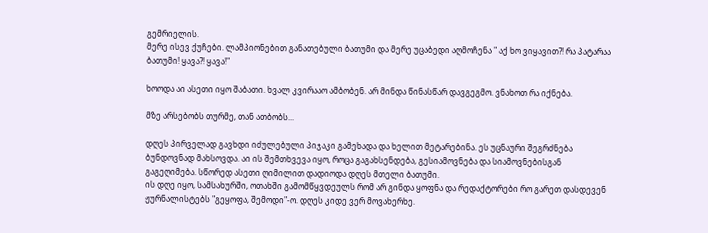გემრიელის.
მერე ისევ ქუჩები. ლამპიონებით განათებული ბათუმი და მერე უცაბედი აღმოჩენა " აქ ხო ვიყავით?! რა პატარაა ბათუმი! ყავა?! ყავა!"

ხოოდა აი ასეთი იყო შაბათი. ხვალ კვირააო ამბობენ. არ მინდა წინასწარ დავგეგმო. ვნახოთ რა იქნება.

მზე არსებობს თურმე, თან ათბობს...

დღეს პირველად გავხდი იძულებული პიჯაკი გამეხადა და ხელით მეტარებინა. ეს უცნაური შეგრძნება ბუნდოვნად მახსოვდა. აი ის შემთხვევა იყო, როცა გაგახსენდება, გესიამოვნება და სიამოვნებისგან გაგეღიმება. სწორედ ასეთი ღიმილით დადიოდა დღეს მთელი ბათუმი.
ის დღე იყო, სამსახურში, ოთახში გამომწყვდეულს რომ არ გინდა ყოფნა და რედაქტორები რო გარეთ დასდევენ ჟურნალისტებს "გეყოფა, შემოდი"-ო. დღეს კიდე ვერ მოვახერხე.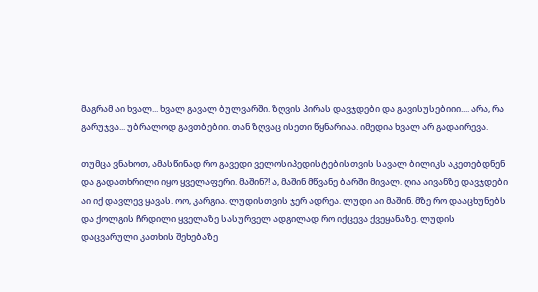მაგრამ აი ხვალ... ხვალ გავალ ბულვარში. ზღვის პირას დავჯდები და გავისუსებიიი.... არა, რა გარუჯვა... უბრალოდ გავთბებიი. თან ზღვაც ისეთი წყნარიაა. იმედია ხვალ არ გადაირევა.

თუმცა ვნახოთ, ამასწინად რო გავედი ველოსიპედისტებისთვის სავალ ბილიკს აკეთებდნენ და გადათხრილი იყო ყველაფერი. მაშინ?! ა, მაშინ მწვანე ბარში მივალ. ღია აივანზე დავჯდები აი იქ დავლევ ყავას. ოო, კარგია. ლუდისთვის ჯერ ადრეა. ლუდი აი მაშინ. მზე რო დააცხუნებს და ქოლგის ჩრდილი ყველაზე სასურველ ადგილად რო იქცევა ქვეყანაზე. ლუდის დაცვარული კათხის შეხებაზე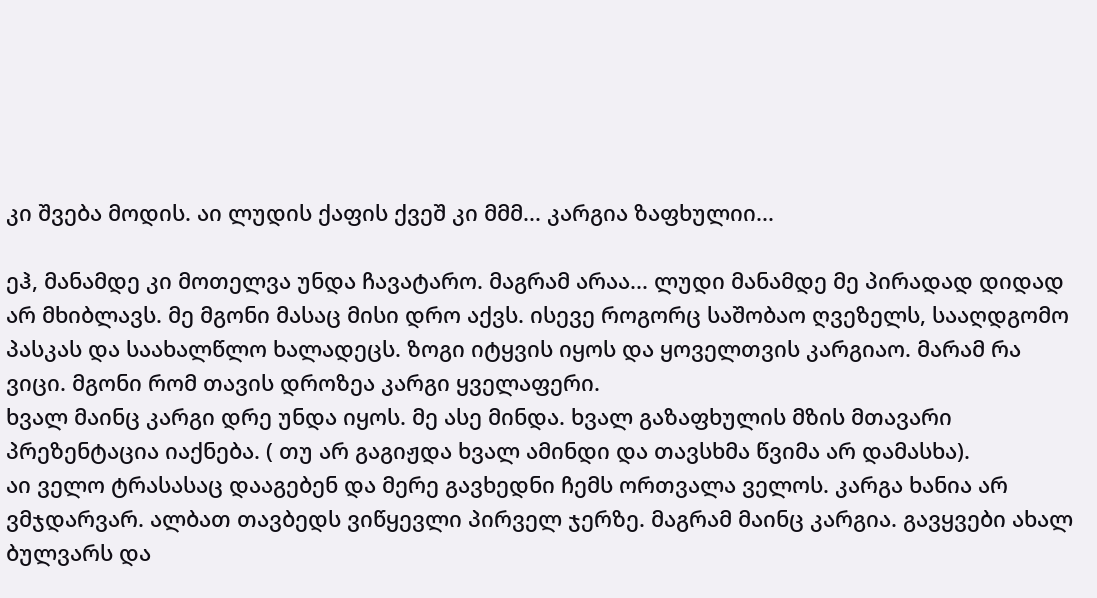კი შვება მოდის. აი ლუდის ქაფის ქვეშ კი მმმ... კარგია ზაფხულიი...

ეჰ, მანამდე კი მოთელვა უნდა ჩავატარო. მაგრამ არაა... ლუდი მანამდე მე პირადად დიდად არ მხიბლავს. მე მგონი მასაც მისი დრო აქვს. ისევე როგორც საშობაო ღვეზელს, სააღდგომო პასკას და საახალწლო ხალადეცს. ზოგი იტყვის იყოს და ყოველთვის კარგიაო. მარამ რა ვიცი. მგონი რომ თავის დროზეა კარგი ყველაფერი.
ხვალ მაინც კარგი დრე უნდა იყოს. მე ასე მინდა. ხვალ გაზაფხულის მზის მთავარი პრეზენტაცია იაქნება. ( თუ არ გაგიჟდა ხვალ ამინდი და თავსხმა წვიმა არ დამასხა).
აი ველო ტრასასაც დააგებენ და მერე გავხედნი ჩემს ორთვალა ველოს. კარგა ხანია არ ვმჯდარვარ. ალბათ თავბედს ვიწყევლი პირველ ჯერზე. მაგრამ მაინც კარგია. გავყვები ახალ ბულვარს და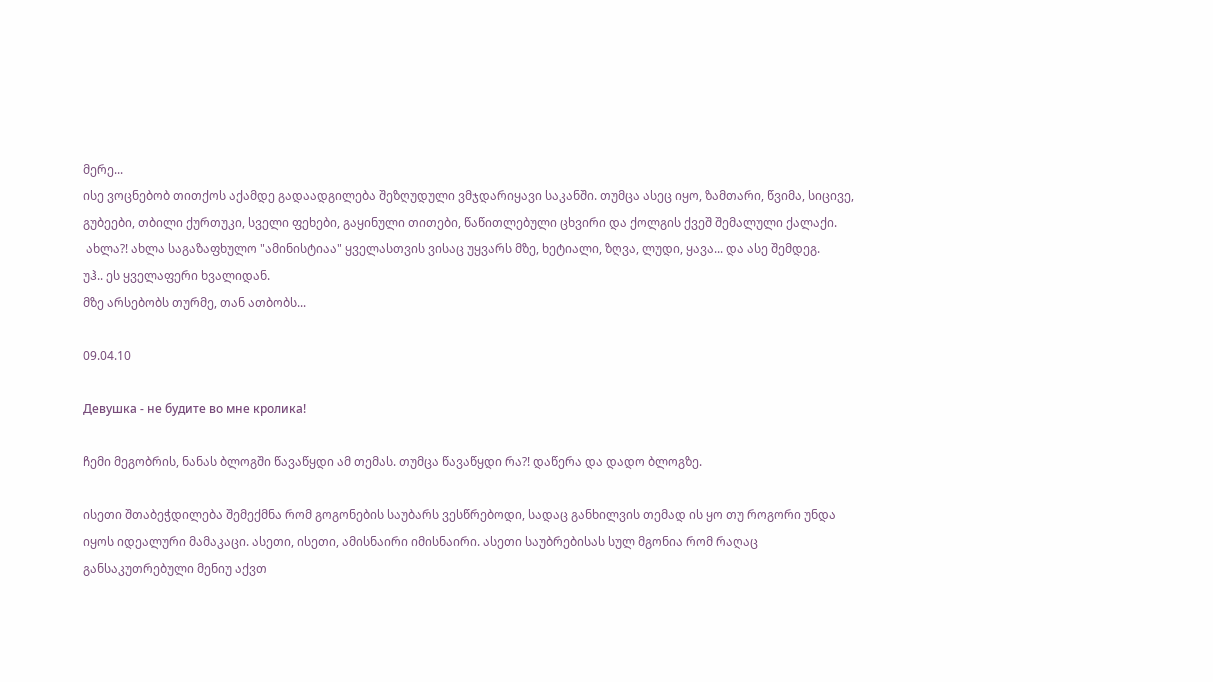მერე...
ისე ვოცნებობ თითქოს აქამდე გადაადგილება შეზღუდული ვმჯდარიყავი საკანში. თუმცა ასეც იყო, ზამთარი, წვიმა, სიცივე, გუბეები, თბილი ქურთუკი, სველი ფეხები, გაყინული თითები, წაწითლებული ცხვირი და ქოლგის ქვეშ შემალული ქალაქი.
 ახლა?! ახლა საგაზაფხულო "ამინისტიაა" ყველასთვის ვისაც უყვარს მზე, ხეტიალი, ზღვა, ლუდი, ყავა... და ასე შემდეგ.
უჰ.. ეს ყველაფერი ხვალიდან.
მზე არსებობს თურმე, თან ათბობს...

09.04.10

Девушка - не будите во мне кролика!

ჩემი მეგობრის, ნანას ბლოგში წავაწყდი ამ თემას. თუმცა წავაწყდი რა?! დაწერა და დადო ბლოგზე.

ისეთი შთაბეჭდილება შემექმნა რომ გოგონების საუბარს ვესწრებოდი, სადაც განხილვის თემად ის ყო თუ როგორი უნდა იყოს იდეალური მამაკაცი. ასეთი, ისეთი, ამისნაირი იმისნაირი. ასეთი საუბრებისას სულ მგონია რომ რაღაც განსაკუთრებული მენიუ აქვთ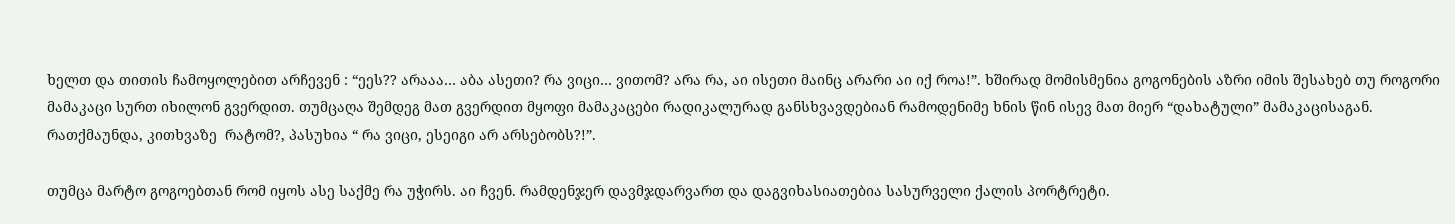ხელთ და თითის ჩამოყოლებით არჩევენ : “ეეს?? არააა… აბა ასეთი? რა ვიცი… ვითომ? არა რა, აი ისეთი მაინც არარი აი იქ როა!”. ხშირად მომისმენია გოგონების აზრი იმის შესახებ თუ როგორი მამაკაცი სურთ იხილონ გვერდით. თუმცაღა შემდეგ მათ გვერდით მყოფი მამაკაცები რადიკალურად განსხვავდებიან რამოდენიმე ხნის წინ ისევ მათ მიერ “დახატული” მამაკაცისაგან. რათქმაუნდა, კითხვაზე  რატომ?, პასუხია “ რა ვიცი, ესეიგი არ არსებობს?!”.

თუმცა მარტო გოგოებთან რომ იყოს ასე საქმე რა უჭირს. აი ჩვენ. რამდენჯერ დავმჯდარვართ და დაგვიხასიათებია სასურველი ქალის პორტრეტი.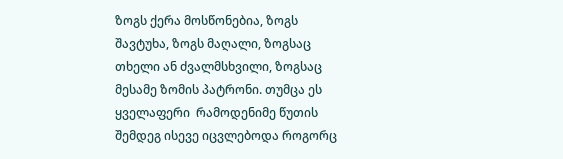ზოგს ქერა მოსწონებია, ზოგს შავტუხა, ზოგს მაღალი, ზოგსაც თხელი ან ძვალმსხვილი, ზოგსაც მესამე ზომის პატრონი. თუმცა ეს ყველაფერი  რამოდენიმე წუთის შემდეგ ისევე იცვლებოდა როგორც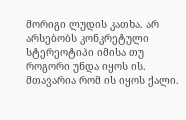მორიგი ლუდის კათხა. არ არსებობს კონკრეტული სტერეოტიპი იმისა თუ როგორი უნდა იყოს ის. მთავარია რომ ის იყოს ქალი.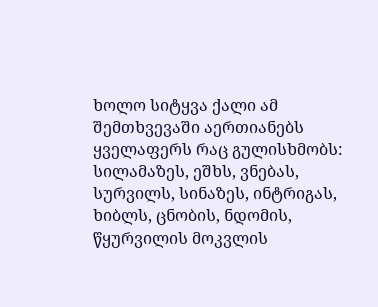ხოლო სიტყვა ქალი ამ შემთხვევაში აერთიანებს ყველაფერს რაც გულისხმობს:  სილამაზეს, ეშხს, ვნებას, სურვილს, სინაზეს, ინტრიგას, ხიბლს, ცნობის, ნდომის, წყურვილის მოკვლის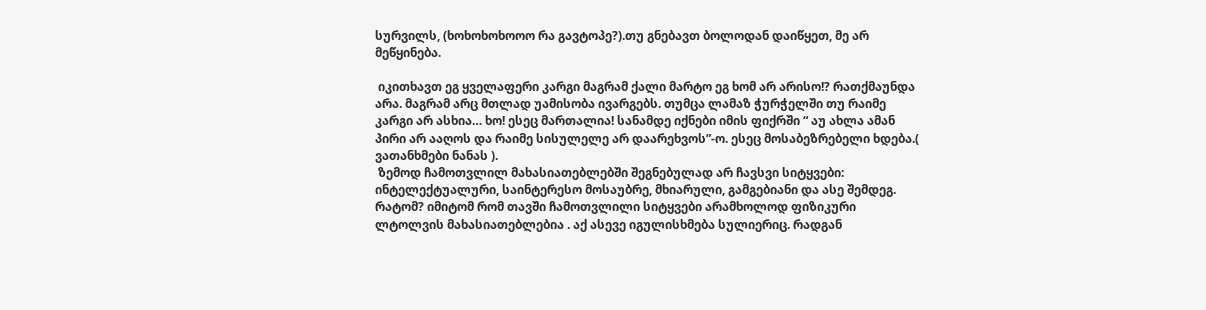სურვილს, (ხოხოხოხოოო რა გავტოპე?).თუ გნებავთ ბოლოდან დაიწყეთ, მე არ მეწყინება.

 იკითხავთ ეგ ყველაფერი კარგი მაგრამ ქალი მარტო ეგ ხომ არ არისო!? რათქმაუნდა არა. მაგრამ არც მთლად უამისობა ივარგებს. თუმცა ლამაზ ჭურჭელში თუ რაიმე კარგი არ ასხია… ხო! ესეც მართალია! სანამდე იქნები იმის ფიქრში “ აუ ახლა ამან პირი არ ააღოს და რაიმე სისულელე არ დაარეხვოს”-ო. ესეც მოსაბეზრებელი ხდება.( ვათანხმები ნანას ).
 ზემოდ ჩამოთვლილ მახასიათებლებში შეგნებულად არ ჩავსვი სიტყვები: ინტელექტუალური, საინტერესო მოსაუბრე, მხიარული, გამგებიანი და ასე შემდეგ. რატომ? იმიტომ რომ თავში ჩამოთვლილი სიტყვები არამხოლოდ ფიზიკური ლტოლვის მახასიათებლებია . აქ ასევე იგულისხმება სულიერიც. რადგან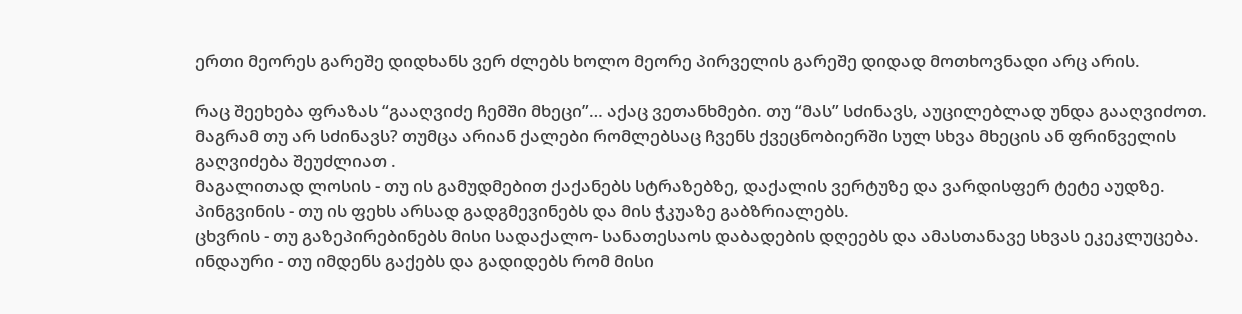ერთი მეორეს გარეშე დიდხანს ვერ ძლებს ხოლო მეორე პირველის გარეშე დიდად მოთხოვნადი არც არის.

რაც შეეხება ფრაზას “გააღვიძე ჩემში მხეცი”… აქაც ვეთანხმები. თუ “მას” სძინავს, აუცილებლად უნდა გააღვიძოთ. მაგრამ თუ არ სძინავს? თუმცა არიან ქალები რომლებსაც ჩვენს ქვეცნობიერში სულ სხვა მხეცის ან ფრინველის  გაღვიძება შეუძლიათ .
მაგალითად ლოსის - თუ ის გამუდმებით ქაქანებს სტრაზებზე, დაქალის ვერტუზე და ვარდისფერ ტეტე აუდზე.
პინგვინის - თუ ის ფეხს არსად გადგმევინებს და მის ჭკუაზე გაბზრიალებს.
ცხვრის - თუ გაზეპირებინებს მისი სადაქალო- სანათესაოს დაბადების დღეებს და ამასთანავე სხვას ეკეკლუცება.
ინდაური - თუ იმდენს გაქებს და გადიდებს რომ მისი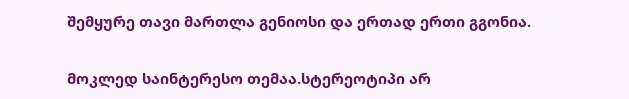შემყურე თავი მართლა გენიოსი და ერთად ერთი გგონია.

მოკლედ საინტერესო თემაა.სტერეოტიპი არ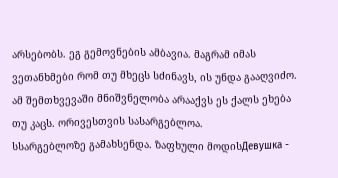არსებობს. ეგ გემოვნების ამბავია. მაგრამ იმას ვეთანხმები რომ თუ მხეცს სძინავს, ის უნდა გააღვიძო. ამ შემთხვევაში მნიშვნელობა არააქვს ეს ქალს ეხება თუ კაცს. ორივესთვის სასარგებლოა.
სსარგებლოზე გამახსენდა. ზაფხული მოდისДевушка -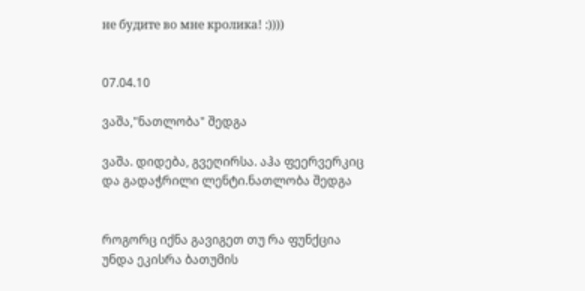не будите во мне кролика! :))))


07.04.10

ვაშა,"ნათლობა" შედგა

ვაშა. დიდება, გვეღირსა. აჰა ფეერვერკიც და გადაჭრილი ლენტი.ნათლობა შედგა


როგორც იქნა გავიგეთ თუ რა ფუნქცია უნდა ეკისრა ბათუმის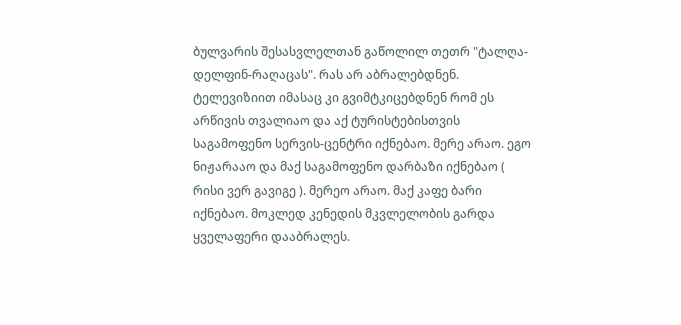ბულვარის შესასვლელთან გაწოლილ თეთრ "ტალღა-დელფინ-რაღაცას". რას არ აბრალებდნენ. ტელევიზიით იმასაც კი გვიმტკიცებდნენ რომ ეს არწივის თვალიაო და აქ ტურისტებისთვის საგამოფენო სერვის-ცენტრი იქნებაო. მერე არაო. ეგო ნიჟარააო და მაქ საგამოფენო დარბაზი იქნებაო ( რისი ვერ გავიგე ). მერეო არაო. მაქ კაფე ბარი იქნებაო. მოკლედ კენედის მკვლელობის გარდა ყველაფერი დააბრალეს.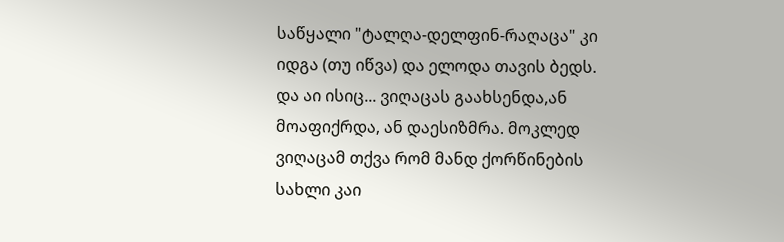საწყალი "ტალღა-დელფინ-რაღაცა" კი იდგა (თუ იწვა) და ელოდა თავის ბედს.
და აი ისიც... ვიღაცას გაახსენდა,ან მოაფიქრდა, ან დაესიზმრა. მოკლედ ვიღაცამ თქვა რომ მანდ ქორწინების სახლი კაი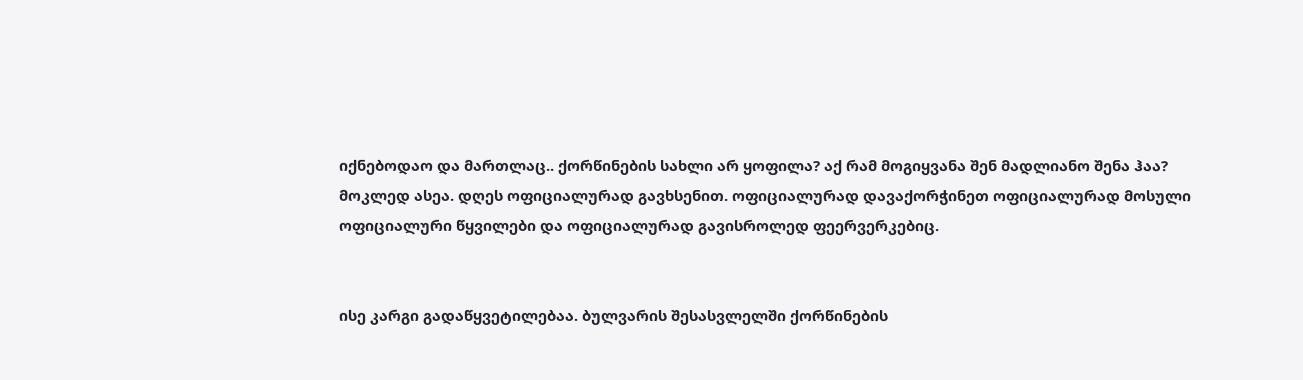იქნებოდაო და მართლაც.. ქორწინების სახლი არ ყოფილა? აქ რამ მოგიყვანა შენ მადლიანო შენა ჰაა?
მოკლედ ასეა. დღეს ოფიციალურად გავხსენით. ოფიციალურად დავაქორჭინეთ ოფიციალურად მოსული ოფიციალური წყვილები და ოფიციალურად გავისროლედ ფეერვერკებიც.


ისე კარგი გადაწყვეტილებაა. ბულვარის შესასვლელში ქორწინების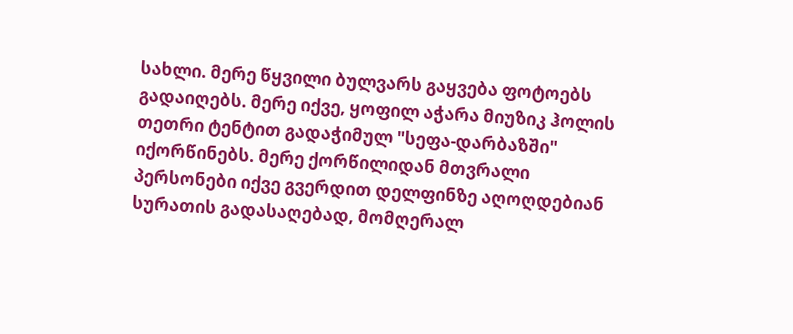სახლი. მერე წყვილი ბულვარს გაყვება ფოტოებს გადაიღებს. მერე იქვე, ყოფილ აჭარა მიუზიკ ჰოლის თეთრი ტენტით გადაჭიმულ "სეფა-დარბაზში" იქორწინებს. მერე ქორწილიდან მთვრალი პერსონები იქვე გვერდით დელფინზე აღოღდებიან სურათის გადასაღებად, მომღერალ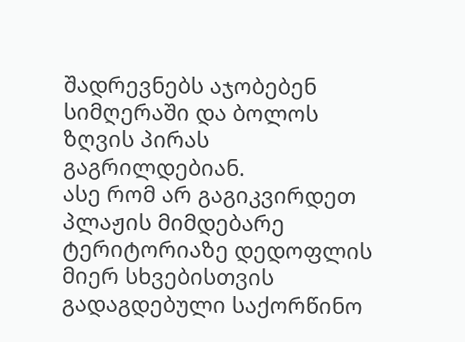შადრევნებს აჯობებენ სიმღერაში და ბოლოს ზღვის პირას გაგრილდებიან.
ასე რომ არ გაგიკვირდეთ პლაჟის მიმდებარე ტერიტორიაზე დედოფლის მიერ სხვებისთვის გადაგდებული საქორწინო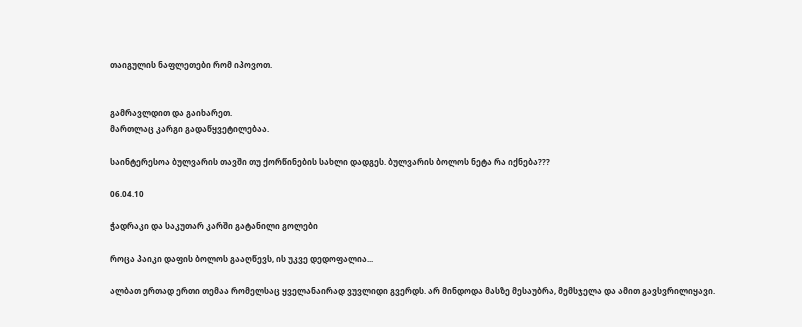თაიგულის ნაფლეთები რომ იპოვოთ.


გამრავლდით და გაიხარეთ.
მართლაც კარგი გადაწყვეტილებაა.

საინტერესოა ბულვარის თავში თუ ქორწინების სახლი დადგეს. ბულვარის ბოლოს ნეტა რა იქნება???

06.04.10

ჭადრაკი და საკუთარ კარში გატანილი გოლები

როცა პაიკი დაფის ბოლოს გააღწევს, ის უკვე დედოფალია...

ალბათ ერთად ერთი თემაა რომელსაც ყველანაირად ვუვლიდი გვერდს. არ მინდოდა მასზე მესაუბრა, მემსჯელა და ამით გავსვრილიყავი.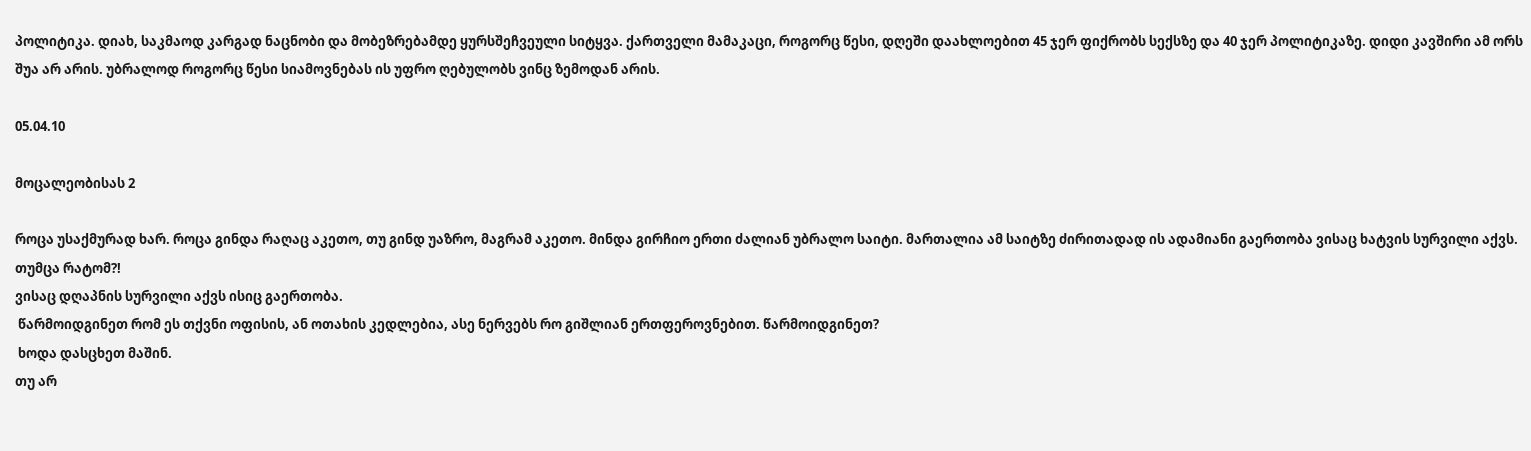პოლიტიკა. დიახ, საკმაოდ კარგად ნაცნობი და მობეზრებამდე ყურსშეჩვეული სიტყვა. ქართველი მამაკაცი, როგორც წესი, დღეში დაახლოებით 45 ჯერ ფიქრობს სექსზე და 40 ჯერ პოლიტიკაზე. დიდი კავშირი ამ ორს შუა არ არის. უბრალოდ როგორც წესი სიამოვნებას ის უფრო ღებულობს ვინც ზემოდან არის.

05.04.10

მოცალეობისას 2

როცა უსაქმურად ხარ. როცა გინდა რაღაც აკეთო, თუ გინდ უაზრო, მაგრამ აკეთო. მინდა გირჩიო ერთი ძალიან უბრალო საიტი. მართალია ამ საიტზე ძირითადად ის ადამიანი გაერთობა ვისაც ხატვის სურვილი აქვს. თუმცა რატომ?!
ვისაც დღაპნის სურვილი აქვს ისიც გაერთობა.
 წარმოიდგინეთ რომ ეს თქვნი ოფისის, ან ოთახის კედლებია, ასე ნერვებს რო გიშლიან ერთფეროვნებით. წარმოიდგინეთ?
 ხოდა დასცხეთ მაშინ.
თუ არ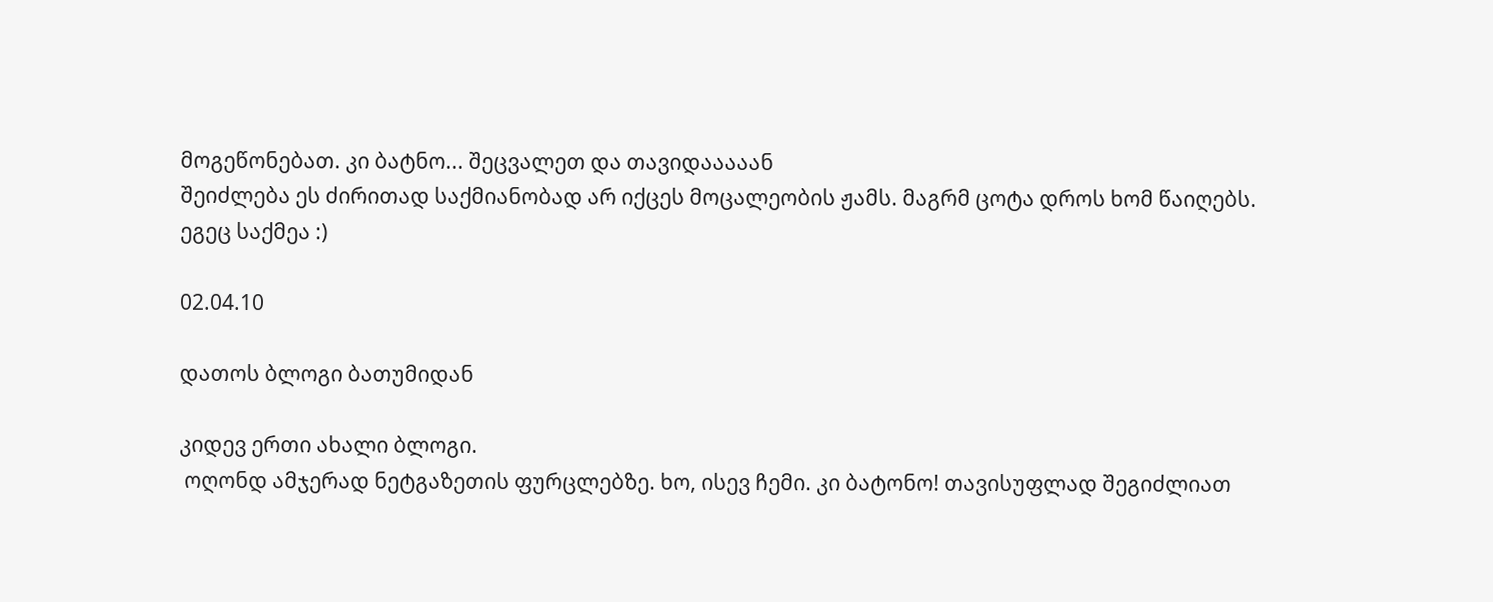მოგეწონებათ. კი ბატნო... შეცვალეთ და თავიდააააან
შეიძლება ეს ძირითად საქმიანობად არ იქცეს მოცალეობის ჟამს. მაგრმ ცოტა დროს ხომ წაიღებს. ეგეც საქმეა :)

02.04.10

დათოს ბლოგი ბათუმიდან

კიდევ ერთი ახალი ბლოგი.
 ოღონდ ამჯერად ნეტგაზეთის ფურცლებზე. ხო, ისევ ჩემი. კი ბატონო! თავისუფლად შეგიძლიათ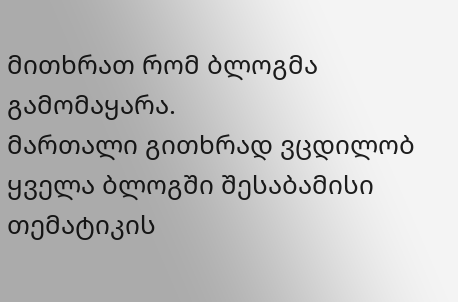მითხრათ რომ ბლოგმა გამომაყარა.
მართალი გითხრად ვცდილობ ყველა ბლოგში შესაბამისი თემატიკის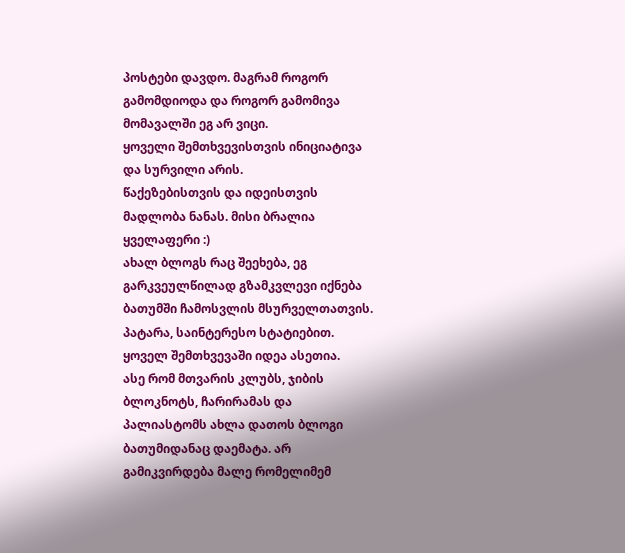პოსტები დავდო. მაგრამ როგორ გამომდიოდა და როგორ გამომივა მომავალში ეგ არ ვიცი.
ყოველი შემთხვევისთვის ინიციატივა და სურვილი არის.
წაქეზებისთვის და იდეისთვის მადლობა ნანას. მისი ბრალია ყველაფერი :)
ახალ ბლოგს რაც შეეხება, ეგ გარკვეულწილად გზამკვლევი იქნება ბათუმში ჩამოსვლის მსურველთათვის. პატარა, საინტერესო სტატიებით. ყოველ შემთხვევაში იდეა ასეთია.
ასე რომ მთვარის კლუბს, ჯიბის ბლოკნოტს, ჩარირამას და პალიასტომს ახლა დათოს ბლოგი ბათუმიდანაც დაემატა. არ გამიკვირდება მალე რომელიმემ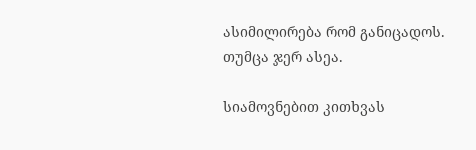ასიმილირება რომ განიცადოს.
თუმცა ჯერ ასეა.

სიამოვნებით კითხვას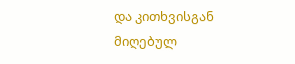და კითხვისგან მიღებულ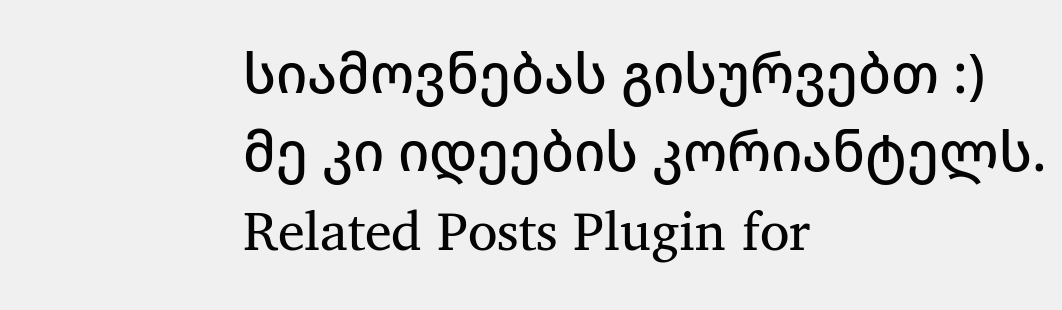სიამოვნებას გისურვებთ :)
მე კი იდეების კორიანტელს.
Related Posts Plugin for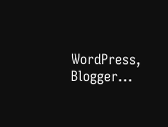WordPress, Blogger...